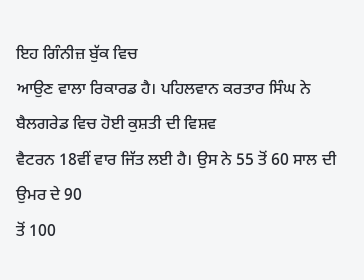ਇਹ ਗਿੰਨੀਜ਼ ਬੁੱਕ ਵਿਚ
ਆਉਣ ਵਾਲਾ ਰਿਕਾਰਡ ਹੈ। ਪਹਿਲਵਾਨ ਕਰਤਾਰ ਸਿੰਘ ਨੇ ਬੈਲਗਰੇਡ ਵਿਚ ਹੋਈ ਕੁਸ਼ਤੀ ਦੀ ਵਿਸ਼ਵ
ਵੈਟਰਨ 18ਵੀਂ ਵਾਰ ਜਿੱਤ ਲਈ ਹੈ। ਉਸ ਨੇ 55 ਤੋਂ 60 ਸਾਲ ਦੀ ਉਮਰ ਦੇ 90
ਤੋਂ 100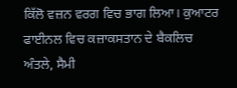ਕਿੱਲੋ ਵਜ਼ਨ ਵਰਗ ਵਿਚ ਭਾਗ ਲਿਆ। ਕੁਆਟਰ ਫਾਈਨਲ ਵਿਚ ਕਜ਼ਾਕਸਤਾਨ ਦੇ ਬੈਕਲਿਚ
ਅੰਤਲੇ, ਸੈਮੀ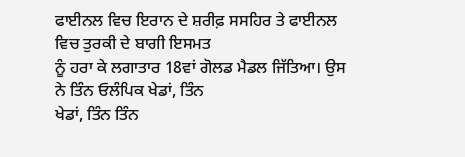ਫਾਈਨਲ ਵਿਚ ਇਰਾਨ ਦੇ ਸ਼ਰੀਫ਼ ਸਸਹਿਰ ਤੇ ਫਾਈਨਲ ਵਿਚ ਤੁਰਕੀ ਦੇ ਬਾਗੀ ਇਸਮਤ
ਨੂੰ ਹਰਾ ਕੇ ਲਗਾਤਾਰ 18ਵਾਂ ਗੋਲਡ ਮੈਡਲ ਜਿੱਤਿਆ। ਉਸ ਨੇ ਤਿੰਨ ਓਲੰਪਿਕ ਖੇਡਾਂ, ਤਿੰਨ
ਖੇਡਾਂ, ਤਿੰਨ ਤਿੰਨ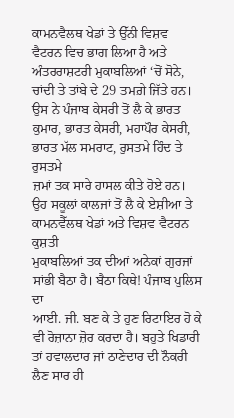ਕਾਮਨਵੈਲਥ ਖੇਡਾਂ ਤੇ ਉੱਨੀ ਵਿਸ਼ਵ
ਵੈਟਰਨ ਵਿਚ ਭਾਗ ਲਿਆ ਹੈ ਅਤੇ ਅੰਤਰਰਾਸ਼ਟਰੀ ਮੁਕਾਬਲਿਆਂ ‘ਚੋਂ ਸੋਨੇ,
ਚਾਂਦੀ ਤੇ ਤਾਂਬੇ ਦੇ 29 ਤਮਗ਼ੇ ਜਿੱਤੇ ਹਨ। ਉਸ ਨੇ ਪੰਜਾਬ ਕੇਸਰੀ ਤੋਂ ਲੈ ਕੇ ਭਾਰਤ
ਕੁਮਾਰ, ਭਾਰਤ ਕੇਸਰੀ, ਮਹਾਪੌਰ ਕੇਸਰੀ, ਭਾਰਤ ਮੱਲ ਸਮਰਾਟ, ਰੁਸਤਮੇ ਹਿੰਦ ਤੇ ਰੁਸਤਮੇ
ਜ਼ਮਾਂ ਤਕ ਸਾਰੇ ਹਾਸਲ ਕੀਤੇ ਹੋਏ ਹਨ।
ਉਹ ਸਕੂਲਾਂ ਕਾਲਜਾਂ ਤੋਂ ਲੈ ਕੇ ਏਸ਼ੀਆ ਤੇ ਕਾਮਨਵੈੱਲਥ ਖੇਡਾਂ ਅਤੇ ਵਿਸ਼ਵ ਵੈਟਰਨ ਕੁਸ਼ਤੀ
ਮੁਕਾਬਲਿਆਂ ਤਕ ਦੀਆਂ ਅਨੇਕਾਂ ਗੁਰਜਾਂ ਸਾਂਭੀ ਬੈਠਾ ਹੈ। ਬੈਠਾ ਕਿਥੇ! ਪੰਜਾਬ ਪੁਲਿਸ ਦਾ
ਆਈ. ਜੀ. ਬਣ ਕੇ ਤੇ ਹੁਣ ਰਿਟਾਇਰ ਹੋ ਕੇ ਵੀ ਰੋਜ਼ਾਨਾ ਜ਼ੋਰ ਕਰਦਾ ਹੈ। ਬਹੁਤੇ ਖਿਡਾਰੀ
ਤਾਂ ਹਵਾਲਦਾਰ ਜਾਂ ਠਾਣੇਦਾਰ ਦੀ ਨੌਕਰੀ ਲੈਣ ਸਾਰ ਹੀ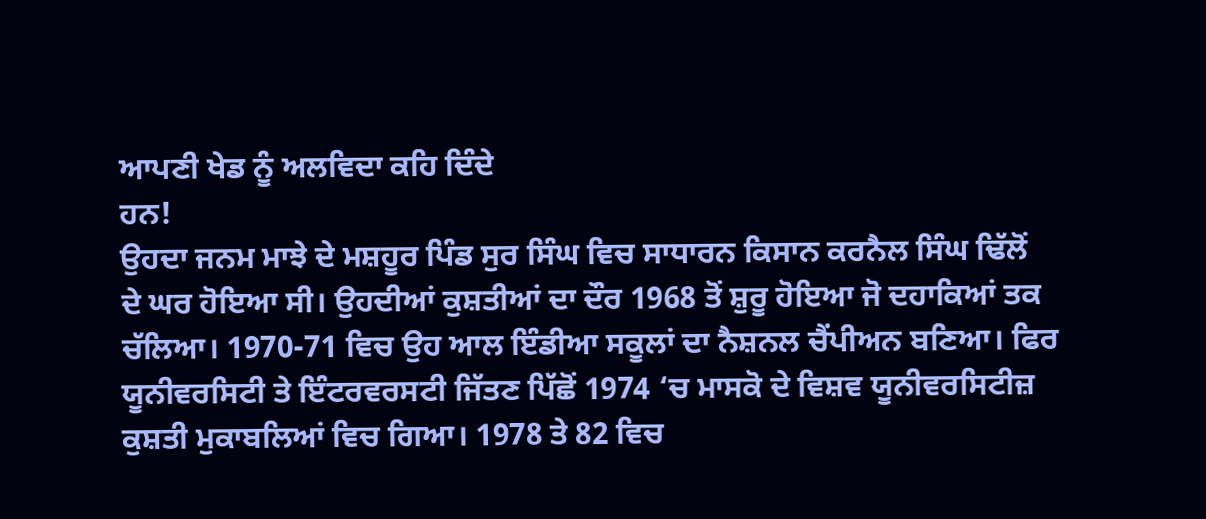ਆਪਣੀ ਖੇਡ ਨੂੰ ਅਲਵਿਦਾ ਕਹਿ ਦਿੰਦੇ
ਹਨ!
ਉਹਦਾ ਜਨਮ ਮਾਝੇ ਦੇ ਮਸ਼ਹੂਰ ਪਿੰਡ ਸੁਰ ਸਿੰਘ ਵਿਚ ਸਾਧਾਰਨ ਕਿਸਾਨ ਕਰਨੈਲ ਸਿੰਘ ਢਿੱਲੋਂ
ਦੇ ਘਰ ਹੋਇਆ ਸੀ। ਉਹਦੀਆਂ ਕੁਸ਼ਤੀਆਂ ਦਾ ਦੌਰ 1968 ਤੋਂ ਸ਼ੁਰੂ ਹੋਇਆ ਜੋ ਦਹਾਕਿਆਂ ਤਕ
ਚੱਲਿਆ। 1970-71 ਵਿਚ ਉਹ ਆਲ ਇੰਡੀਆ ਸਕੂਲਾਂ ਦਾ ਨੈਸ਼ਨਲ ਚੈਂਪੀਅਨ ਬਣਿਆ। ਫਿਰ
ਯੂਨੀਵਰਸਿਟੀ ਤੇ ਇੰਟਰਵਰਸਟੀ ਜਿੱਤਣ ਪਿੱਛੋਂ 1974 ‘ਚ ਮਾਸਕੋ ਦੇ ਵਿਸ਼ਵ ਯੂਨੀਵਰਸਿਟੀਜ਼
ਕੁਸ਼ਤੀ ਮੁਕਾਬਲਿਆਂ ਵਿਚ ਗਿਆ। 1978 ਤੇ 82 ਵਿਚ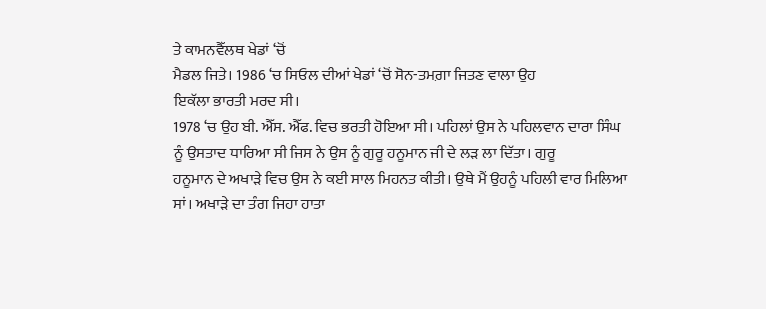ਤੇ ਕਾਮਨਵੈੱਲਥ ਖੇਡਾਂ ‘ਚੋਂ
ਮੈਡਲ ਜਿਤੇ। 1986 ‘ਚ ਸਿਓਲ ਦੀਆਂ ਖੇਡਾਂ ‘ਚੋਂ ਸੋਨ-ਤਮਗ਼ਾ ਜਿਤਣ ਵਾਲਾ ਉਹ
ਇਕੱਲਾ ਭਾਰਤੀ ਮਰਦ ਸੀ।
1978 ‘ਚ ਉਹ ਬੀ. ਐੱਸ. ਐੱਫ. ਵਿਚ ਭਰਤੀ ਹੋਇਆ ਸੀ। ਪਹਿਲਾਂ ਉਸ ਨੇ ਪਹਿਲਵਾਨ ਦਾਰਾ ਸਿੰਘ
ਨੂੰ ਉਸਤਾਦ ਧਾਰਿਆ ਸੀ ਜਿਸ ਨੇ ਉਸ ਨੂੰ ਗੁਰੂ ਹਨੂਮਾਨ ਜੀ ਦੇ ਲੜ ਲਾ ਦਿੱਤਾ। ਗੁਰੂ
ਹਨੂਮਾਨ ਦੇ ਅਖਾੜੇ ਵਿਚ ਉਸ ਨੇ ਕਈ ਸਾਲ ਮਿਹਨਤ ਕੀਤੀ। ਉਥੇ ਮੈਂ ਉਹਨੂੰ ਪਹਿਲੀ ਵਾਰ ਮਿਲਿਆ
ਸਾਂ। ਅਖਾੜੇ ਦਾ ਤੰਗ ਜਿਹਾ ਹਾਤਾ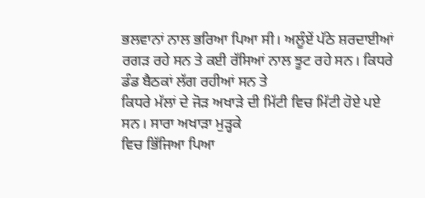ਭਲਵਾਨਾਂ ਨਾਲ ਭਰਿਆ ਪਿਆ ਸੀ। ਅਲੂੰਏਂ ਪੱਠੇ ਸ਼ਰਦਾਈਆਂ
ਰਗੜ ਰਹੇ ਸਨ ਤੇ ਕਈ ਰੱਸਿਆਂ ਨਾਲ ਝੂਟ ਰਹੇ ਸਨ। ਕਿਧਰੇ ਡੰਡ ਬੈਠਕਾਂ ਲੱਗ ਰਹੀਆਂ ਸਨ ਤੇ
ਕਿਧਰੇ ਮੱਲਾਂ ਦੇ ਜੋੜ ਅਖਾੜੇ ਦੀ ਮਿੱਟੀ ਵਿਚ ਮਿੱਟੀ ਹੋਏ ਪਏ ਸਨ। ਸਾਰਾ ਅਖਾੜਾ ਮੁੜ੍ਹਕੇ
ਵਿਚ ਭਿੱਜਿਆ ਪਿਆ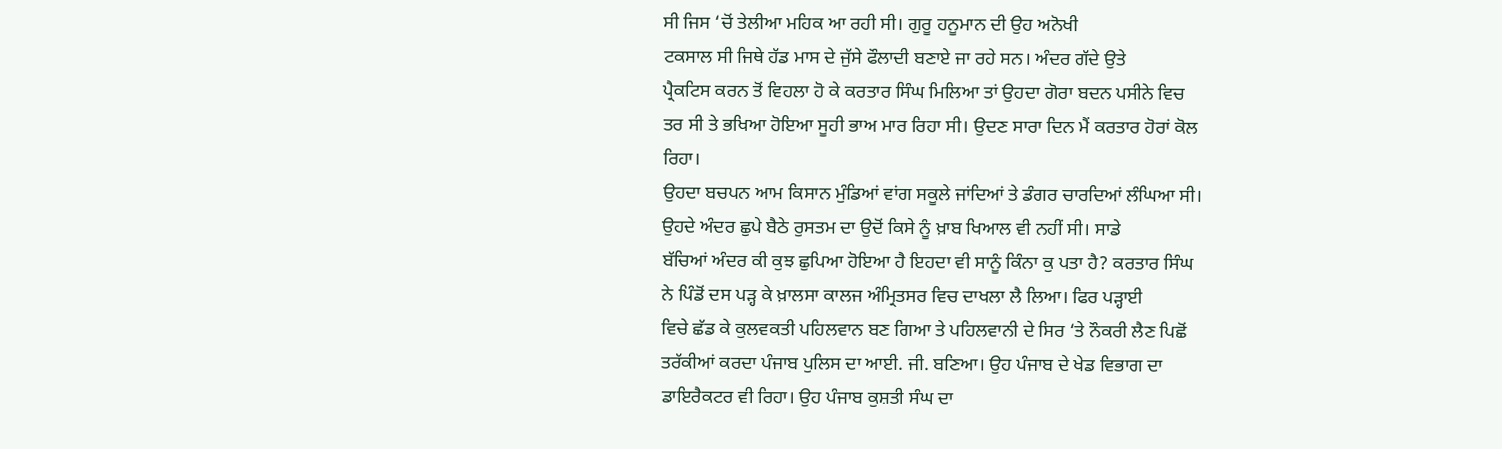ਸੀ ਜਿਸ ‘ਚੋਂ ਤੇਲੀਆ ਮਹਿਕ ਆ ਰਹੀ ਸੀ। ਗੁਰੂ ਹਨੂਮਾਨ ਦੀ ਉਹ ਅਨੋਖੀ
ਟਕਸਾਲ ਸੀ ਜਿਥੇ ਹੱਡ ਮਾਸ ਦੇ ਜੁੱਸੇ ਫੌਲਾਦੀ ਬਣਾਏ ਜਾ ਰਹੇ ਸਨ। ਅੰਦਰ ਗੱਦੇ ਉਤੇ
ਪ੍ਰੈਕਟਿਸ ਕਰਨ ਤੋਂ ਵਿਹਲਾ ਹੋ ਕੇ ਕਰਤਾਰ ਸਿੰਘ ਮਿਲਿਆ ਤਾਂ ਉਹਦਾ ਗੋਰਾ ਬਦਨ ਪਸੀਨੇ ਵਿਚ
ਤਰ ਸੀ ਤੇ ਭਖਿਆ ਹੋਇਆ ਸੂਹੀ ਭਾਅ ਮਾਰ ਰਿਹਾ ਸੀ। ਉਦਣ ਸਾਰਾ ਦਿਨ ਮੈਂ ਕਰਤਾਰ ਹੋਰਾਂ ਕੋਲ
ਰਿਹਾ।
ਉਹਦਾ ਬਚਪਨ ਆਮ ਕਿਸਾਨ ਮੁੰਡਿਆਂ ਵਾਂਗ ਸਕੂਲੇ ਜਾਂਦਿਆਂ ਤੇ ਡੰਗਰ ਚਾਰਦਿਆਂ ਲੰਘਿਆ ਸੀ।
ਉਹਦੇ ਅੰਦਰ ਛੁਪੇ ਬੈਠੇ ਰੁਸਤਮ ਦਾ ਉਦੋਂ ਕਿਸੇ ਨੂੰ ਖ਼ਾਬ ਖਿਆਲ ਵੀ ਨਹੀਂ ਸੀ। ਸਾਡੇ
ਬੱਚਿਆਂ ਅੰਦਰ ਕੀ ਕੁਝ ਛੁਪਿਆ ਹੋਇਆ ਹੈ ਇਹਦਾ ਵੀ ਸਾਨੂੰ ਕਿੰਨਾ ਕੁ ਪਤਾ ਹੈ? ਕਰਤਾਰ ਸਿੰਘ
ਨੇ ਪਿੰਡੋਂ ਦਸ ਪੜ੍ਹ ਕੇ ਖ਼ਾਲਸਾ ਕਾਲਜ ਅੰਮ੍ਰਿਤਸਰ ਵਿਚ ਦਾਖਲਾ ਲੈ ਲਿਆ। ਫਿਰ ਪੜ੍ਹਾਈ
ਵਿਚੇ ਛੱਡ ਕੇ ਕੁਲਵਕਤੀ ਪਹਿਲਵਾਨ ਬਣ ਗਿਆ ਤੇ ਪਹਿਲਵਾਨੀ ਦੇ ਸਿਰ ‘ਤੇ ਨੌਕਰੀ ਲੈਣ ਪਿਛੋਂ
ਤਰੱਕੀਆਂ ਕਰਦਾ ਪੰਜਾਬ ਪੁਲਿਸ ਦਾ ਆਈ. ਜੀ. ਬਣਿਆ। ਉਹ ਪੰਜਾਬ ਦੇ ਖੇਡ ਵਿਭਾਗ ਦਾ
ਡਾਇਰੈਕਟਰ ਵੀ ਰਿਹਾ। ਉਹ ਪੰਜਾਬ ਕੁਸ਼ਤੀ ਸੰਘ ਦਾ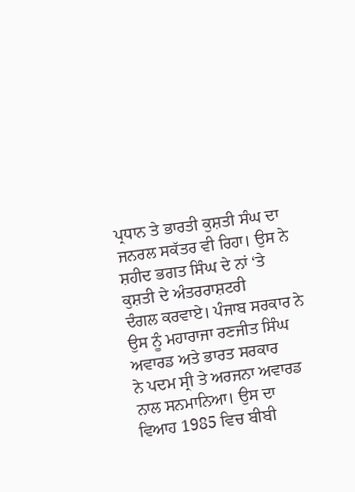ਪ੍ਰਧਾਨ ਤੇ ਭਾਰਤੀ ਕੁਸ਼ਤੀ ਸੰਘ ਦਾ
ਜਨਰਲ ਸਕੱਤਰ ਵੀ ਰਿਹਾ। ਉਸ ਨੇ ਸ਼ਹੀਦ ਭਗਤ ਸਿੰਘ ਦੇ ਨਾਂ ‘ਤੇ ਕੁਸ਼ਤੀ ਦੇ ਅੰਤਰਰਾਸ਼ਟਰੀ
ਦੰਗਲ ਕਰਵਾਏ। ਪੰਜਾਬ ਸਰਕਾਰ ਨੇ ਉਸ ਨੂੰ ਮਹਾਰਾਜਾ ਰਣਜੀਤ ਸਿੰਘ ਅਵਾਰਡ ਅਤੇ ਭਾਰਤ ਸਰਕਾਰ
ਨੇ ਪਦਮ ਸ੍ਰੀ ਤੇ ਅਰਜਨਾ ਅਵਾਰਡ ਨਾਲ ਸਨਮਾਨਿਆ। ਉਸ ਦਾ ਵਿਆਹ 1985 ਵਿਚ ਬੀਬੀ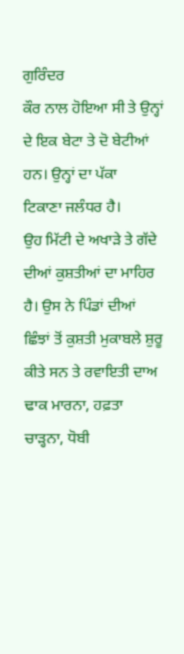ਗੁਰਿੰਦਰ
ਕੌਰ ਨਾਲ ਹੋਇਆ ਸੀ ਤੇ ਉਨ੍ਹਾਂ ਦੇ ਇਕ ਬੇਟਾ ਤੇ ਦੋ ਬੇਟੀਆਂ ਹਨ। ਉਨ੍ਹਾਂ ਦਾ ਪੱਕਾ
ਟਿਕਾਣਾ ਜਲੰਧਰ ਹੈ।
ਉਹ ਮਿੱਟੀ ਦੇ ਅਖਾੜੇ ਤੇ ਗੱਦੇ ਦੀਆਂ ਕੁਸ਼ਤੀਆਂ ਦਾ ਮਾਹਿਰ ਹੈ। ਉਸ ਨੇ ਪਿੰਡਾਂ ਦੀਆਂ
ਛਿੰਝਾਂ ਤੋਂ ਕੁਸ਼ਤੀ ਮੁਕਾਬਲੇ ਸ਼ੁਰੂ ਕੀਤੇ ਸਨ ਤੇ ਰਵਾਇਤੀ ਦਾਅ ਢਾਕ ਮਾਰਨਾ, ਹਫ਼ਤਾ
ਚਾੜ੍ਹਨਾ, ਧੋਬੀ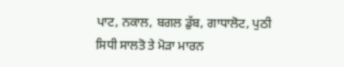ਪਾਟ, ਨਕਾਲ, ਬਗਲ ਡੁੱਬ, ਗਾਧਾਲੋਟ, ਪੁਠੀ ਸਿਧੀ ਸਾਲਤੋ ਤੇ ਮੋੜਾ ਮਾਰਨ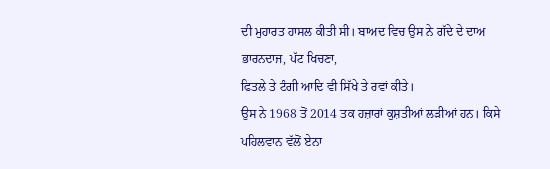ਦੀ ਮੁਹਾਰਤ ਹਾਸਲ ਕੀਤੀ ਸੀ। ਬਾਅਦ ਵਿਚ ਉਸ ਨੇ ਗੱਦੇ ਦੇ ਦਾਅ ਭਾਰਨਦਾਜ, ਪੱਟ ਖਿਚਣਾ,
ਫਿਤਲੇ ਤੇ ਟੰਗੀ ਆਦਿ ਵੀ ਸਿੱਖੇ ਤੇ ਰਵਾਂ ਕੀਤੇ।
ਉਸ ਨੇ 1968 ਤੋਂ 2014 ਤਕ ਹਜ਼ਾਰਾਂ ਕੁਸ਼ਤੀਆਂ ਲੜੀਆਂ ਹਨ। ਕਿਸੇ ਪਹਿਲਵਾਨ ਵੱਲੋਂ ਏਨਾ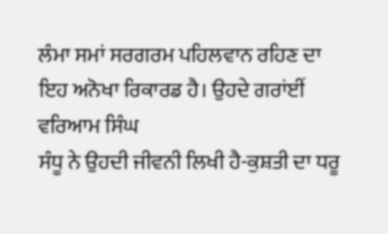ਲੰਮਾ ਸਮਾਂ ਸਰਗਰਮ ਪਹਿਲਵਾਨ ਰਹਿਣ ਦਾ ਇਹ ਅਨੋਖਾ ਰਿਕਾਰਡ ਹੈ। ਉਹਦੇ ਗਰਾਂਈਂ ਵਰਿਆਮ ਸਿੰਘ
ਸੰਧੂ ਨੇ ਉਹਦੀ ਜੀਵਨੀ ਲਿਖੀ ਹੈ-ਕੁਸ਼ਤੀ ਦਾ ਧਰੂ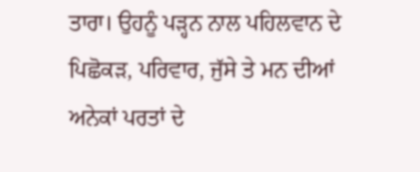ਤਾਰਾ। ਉਹਨੂੰ ਪੜ੍ਹਨ ਨਾਲ ਪਹਿਲਵਾਨ ਦੇ
ਪਿਛੋਕੜ, ਪਰਿਵਾਰ, ਜੁੱਸੇ ਤੇ ਮਨ ਦੀਆਂ ਅਨੇਕਾਂ ਪਰਤਾਂ ਦੇ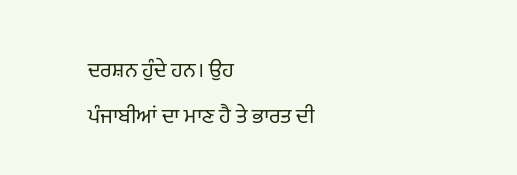ਦਰਸ਼ਨ ਹੁੰਦੇ ਹਨ। ਉਹ
ਪੰਜਾਬੀਆਂ ਦਾ ਮਾਣ ਹੈ ਤੇ ਭਾਰਤ ਦੀ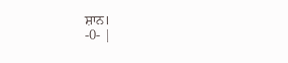ਸ਼ਾਨ।
-0- |